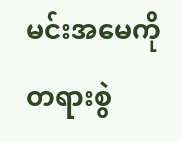မင်းအမေကို တရားစွဲ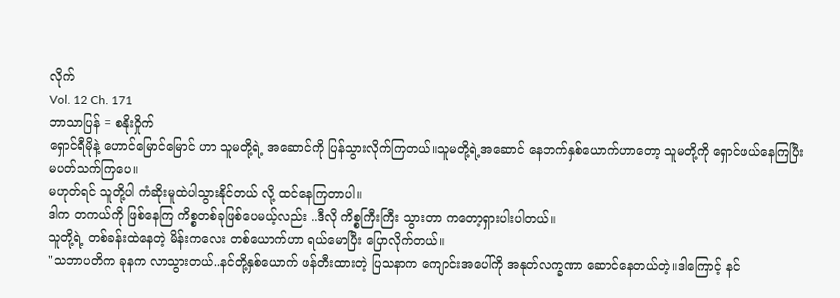လိုက်
Vol. 12 Ch. 171
ဘာသာပြန် = စနိုးဝှိုက်
ရှောင်ရီမိုနဲ့ ဟောင်မြောင်မြောင် ဟာ သူမတို့ရဲ့ အဆောင်ကို ပြန်သွားလိုက်ကြတယ်။သူမတို့ရဲ့အဆောင် နေဘက်နှစ်ယောက်ဟာတော့ သူမတို့ကို ရှောင်ဖယ်နေကြပြီး မပတ်သက်ကြပေ။
မဟုတ်ရင် သူတို့ပါ ကံဆိုးမူထဲပါသွားနိုင်တယ် လို့ ထင်နေကြတာပါ။
ဒါက တကယ်ကို ဖြစ်နေကြ ကိစ္စတစ်ခုဖြစ်ပေမယ့်လည်း ..ဒီလို ကိစ္စကြီးကြီး သွားတာ ကတော့ရှားပါးပါတယ်။
သူတို့ရဲ့ တစ်ခန်းထဲနေတဲ့ မိန်းကလေး တစ်ယောက်ဟာ ရယ်မောပြီး ပြောလိုက်တယ်။
"သဘာပတိက ခုနက လာသွားတယ်..နင်တို့နှစ်ယောက် ဖန်တီးထားတဲ့ ပြသနာက ကျောင်းအပေါ်ကို အနုတ်လက္ခဏာ ဆောင်နေတယ်တဲ့။ဒါကြောင့် နင်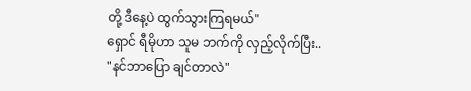တို့ ဒီနေ့ပဲ ထွက်သွားကြရမယ်"
ရှောင် ရီမိုဟာ သူမ ဘက်ကို လှည့်လိုက်ပြီး..
"နင်ဘာပြော ချင်တာလဲ"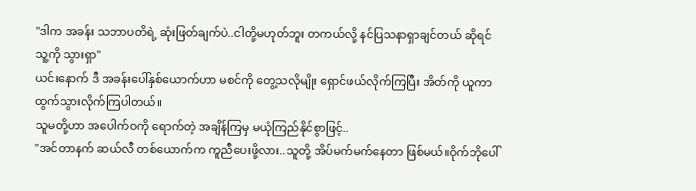"ဒါက အခန်း သဘာပတိရဲ့ ဆုံးဖြတ်ချက်ပဲ..ငါတို့မဟုတ်ဘူး တကယ်လို့ နင်ပြသနာရှာချင်တယ် ဆိုရင် သူ့ကို သွားရှာ"
ယင်းနောက် ဒီ အခန်းပေါ်နှစ်ယောက်ဟာ မစင်ကို တွေ့သလိုမျိုး ရှောင်ဖယ်လိုက်ကြပြီး အိတ်ကို ယူကာ ထွက်သွားလိုက်ကြပါတယ်။
သူမတို့ဟာ အပေါက်ဝကို ရောက်တဲ့ အချိန်ကြမှ မယုံကြည်နိုင်စွာဖြင့်..
"အင်တာနက် ဆယ်လီ တစ်ယောက်က ကူညီပေးဖို့လား..သူတို့ အိပ်မက်မက်နေတာ ဖြစ်မယ်။ဝိုက်ဘိုပေါ်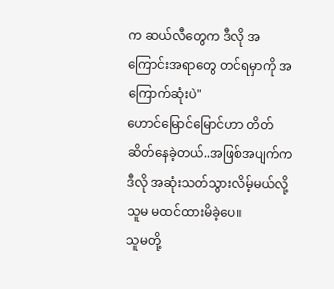က ဆယ်လီတွေက ဒီလို အကြောင်းအရာတွေ တင်ရမှာကို အကြောက်ဆုံးပဲ"
ဟောင်မြောင်မြောင်ဟာ တိတ်ဆိတ်နေခဲ့တယ်..အဖြစ်အပျက်က ဒီလို အဆုံးသတ်သွားလိမ့်မယ်လို့ သူမ မထင်ထားမိခဲ့ပေ။
သူမတို့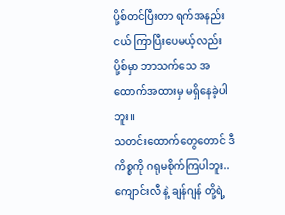ပို့စ်တင်ပြီးတာ ရက်အနည်းငယ် ကြာပြီးပေမယ့်လည်း ပို့စ်မှာ ဘာသက်သေ အထောက်အထားမှ မရှိနေခဲ့ပါဘူး။
သတင်းထောက်တွေတောင် ဒီကိစ္စကို ဂရုမစိုက်ကြပါဘူး..ကျောင်းလီ နဲ့ ချန်ဂျန် တို့ရဲ့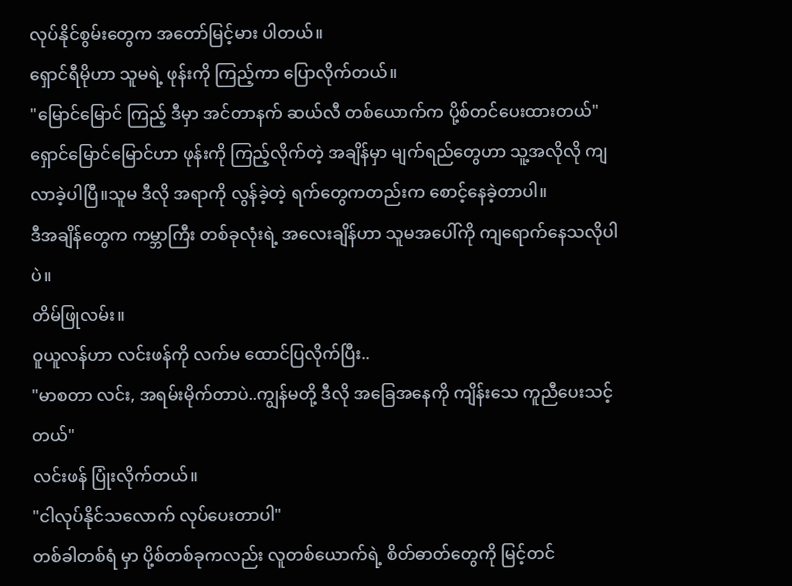လုပ်နိုင်စွမ်းတွေက အတော်မြင့်မား ပါတယ်။
ရှောင်ရီမိုဟာ သူမရဲ့ ဖုန်းကို ကြည့်ကာ ပြောလိုက်တယ်။
"မြောင်မြောင် ကြည့် ဒီမှာ အင်တာနက် ဆယ်လီ တစ်ယောက်က ပို့စ်တင်ပေးထားတယ်"
ရှောင်မြောင်မြောင်ဟာ ဖုန်းကို ကြည့်လိုက်တဲ့ အချိန်မှာ မျက်ရည်တွေဟာ သူ့အလိုလို ကျလာခဲ့ပါပြီ။သူမ ဒီလို အရာကို လွန်ခဲ့တဲ့ ရက်တွေကတည်းက စောင့်နေခဲ့တာပါ။
ဒီအချိန်တွေက ကမ္ဘာကြီး တစ်ခုလုံးရဲ့ အလေးချိန်ဟာ သူမအပေါ်ကို ကျရောက်နေသလိုပါပဲ။
တိမ်ဖြုလမ်း။
ဝူယူလန်ဟာ လင်းဖန်ကို လက်မ ထောင်ပြလိုက်ပြီး..
"မာစတာ လင်း, အရမ်းမိုက်တာပဲ..ကျွန်မတို့ ဒီလို အခြေအနေကို ကျိန်းသေ ကူညီပေးသင့်တယ်"
လင်းဖန် ပြုံးလိုက်တယ်။
"ငါလုပ်နိုင်သလောက် လုပ်ပေးတာပါ"
တစ်ခါတစ်ရံ မှာ ပို့စ်တစ်ခုကလည်း လူတစ်ယောက်ရဲ့ စိတ်ဓာတ်တွေကို မြင့်တင်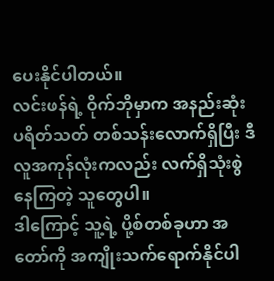ပေးနိုင်ပါတယ်။
လင်းဖန်ရဲ့ ဝိုက်ဘိုမှာက အနည်းဆုံး ပရိတ်သတ် တစ်သန်းလောက်ရှိပြီး ဒီလူအကုန်လုံးကလည်း လက်ရှိသုံးစွဲ နေကြတဲ့ သူတွေပါ။
ဒါကြောင့် သူ့ရဲ့ ပို့စ်တစ်ခုဟာ အတော်ကို အကျိုးသက်ရောက်နိုင်ပါ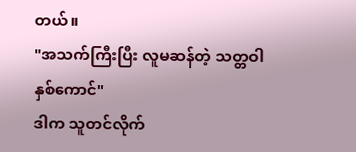တယ်။
"အသက်ကြီးပြီး လူမဆန်တဲ့ သတ္တဝါ နှစ်ကောင်"
ဒါက သူတင်လိုက်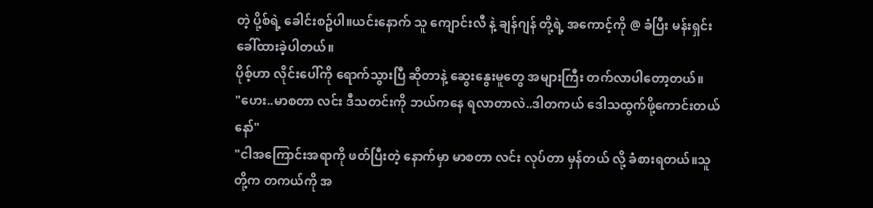တဲ့ ပို့စ်ရဲ့ ခေါင်းစဥ်ပါ။ယင်းနောက် သူ ကျောင်းလီ နဲ့ ချန်ဂျန် တို့ရဲ့ အကောင့်ကို @ ခံပြီး မန်းရှင်း ခေါ်ထားခဲ့ပါတယ်။
ပိုစ့်ဟာ လိုင်းပေါ်ကို ရောက်သွားပြီ ဆိုတာနဲ့ ဆွေးနွေးမူတွေ အများကြီး တက်လာပါတော့တယ်။
"ဟေး..မာစတာ လင်း ဒီသတင်းကို ဘယ်ကနေ ရလာတာလဲ..ဒါတကယ် ဒေါသထွက်ဖို့ကောင်းတယ်နော်"
"ငါအကြောင်းအရာကို ဖတ်ပြီးတဲ့ နောက်မှာ မာစတာ လင်း လုပ်တာ မှန်တယ် လို့ ခံစားရတယ်။သူတို့က တကယ်ကို အ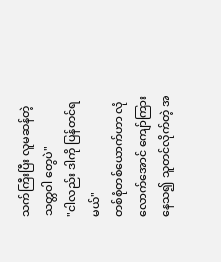သက်ကြီးပြီး လူမဆန်တဲ့ သတ္တဝါ တွေပဲ"
"ငါလည်း ဒါကို ပြန်တင်ရမယ်"
တစ်စုံတစ်ယောက်ဟာ လုံလောက်အောင် ကျော်ကြားနေသ၍ သူတင်လိုက်တဲ့ အ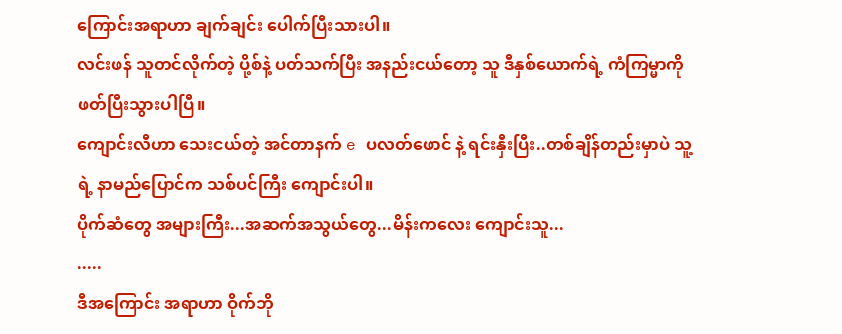ကြောင်းအရာဟာ ချက်ချင်း ပေါက်ပြီးသားပါ။
လင်းဖန် သူတင်လိုက်တဲ့ ပို့စ်နဲ့ ပတ်သက်ပြီး အနည်းငယ်တော့ သူ ဒီနှစ်ယောက်ရဲ့ ကံကြမ္မာကို ဖတ်ပြီးသွားပါပြီ။
ကျောင်းလီဟာ သေးငယ်တဲ့ အင်တာနက် e ပလတ်ဖောင် နဲ့ ရင်းနှီးပြီး..တစ်ချိန်တည်းမှာပဲ သူ့ရဲ့ နာမည်ပြောင်က သစ်ပင်ကြီး ကျောင်းပါ။
ပိုက်ဆံတွေ အများကြီး...အဆက်အသွယ်တွေ...မိန်းကလေး ကျောင်းသူ...
.....
ဒီအကြောင်း အရာဟာ ဝိုက်ဘို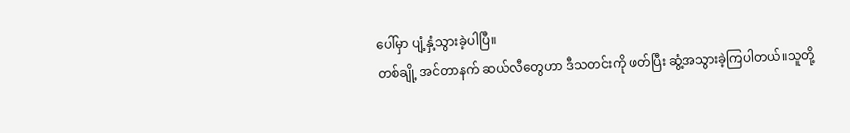ပေါ်မှာ ပျံ့နှံ့သွားခဲ့ပါပြီ။
တစ်ချို့ အင်တာနက် ဆယ်လီတွေဟာ ဒီသတင်းကို ဖတ်ပြီး ဆွံ့အသွားခဲ့ကြပါတယ်။သူတို့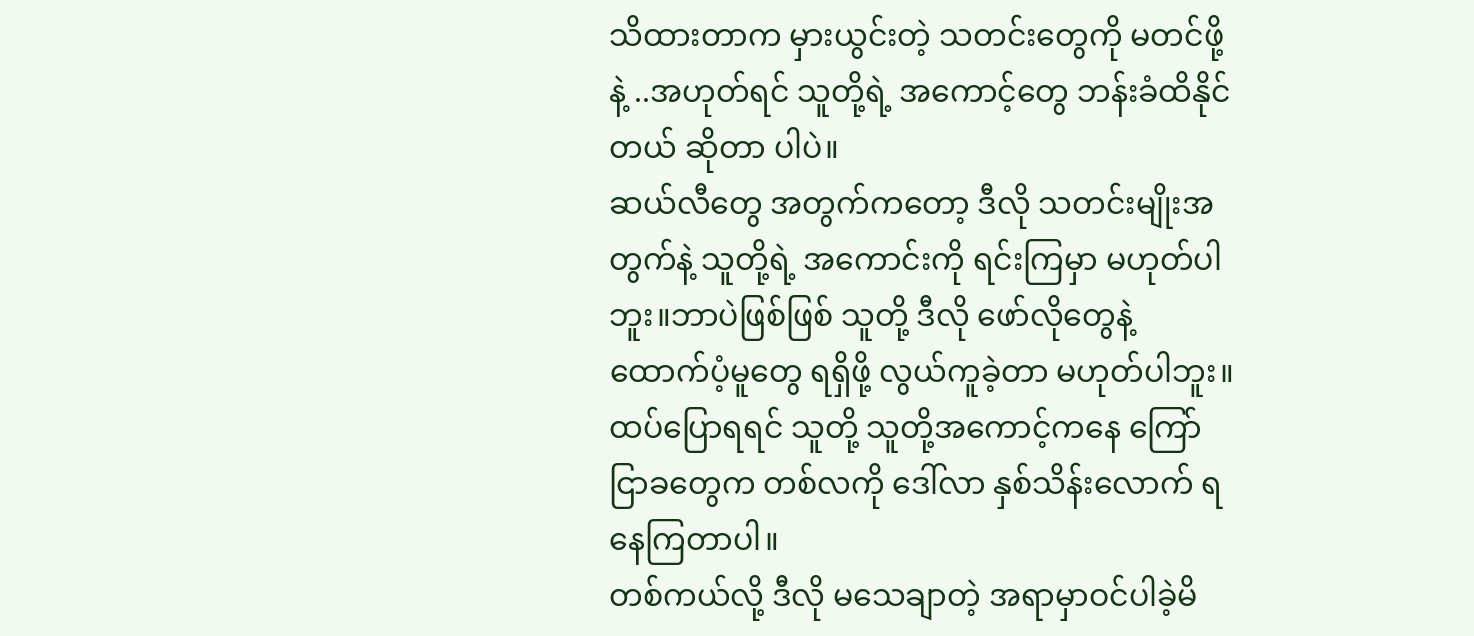သိထားတာက မှားယွင်းတဲ့ သတင်းတွေကို မတင်ဖို့နဲ့ ..အဟုတ်ရင် သူတို့ရဲ့ အကောင့်တွေ ဘန်းခံထိနိုင်တယ် ဆိုတာ ပါပဲ။
ဆယ်လီတွေ အတွက်ကတော့ ဒီလို သတင်းမျိုးအတွက်နဲ့ သူတို့ရဲ့ အကောင်းကို ရင်းကြမှာ မဟုတ်ပါဘူး။ဘာပဲဖြစ်ဖြစ် သူတို့ ဒီလို ဖော်လိုတွေနဲ့ ထောက်ပံ့မူတွေ ရရှိဖို့ လွယ်ကူခဲ့တာ မဟုတ်ပါဘူး။
ထပ်ပြောရရင် သူတို့ သူတို့အကောင့်ကနေ ကြော်ငြာခတွေက တစ်လကို ဒေါ်လာ နှစ်သိန်းလောက် ရနေကြတာပါ။
တစ်ကယ်လို့ ဒီလို မသေချာတဲ့ အရာမှာဝင်ပါခဲ့မိ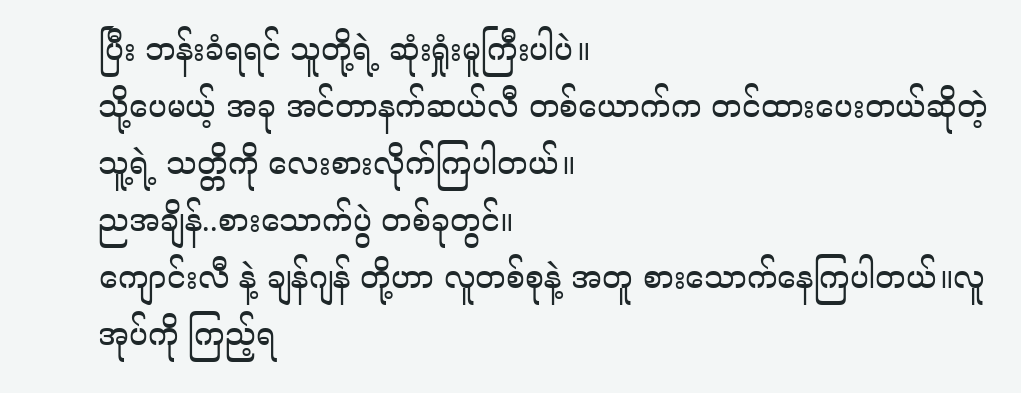ပြီး ဘန်းခံရရင် သူတို့ရဲ့ ဆုံးရှုံးမူကြီးပါပဲ။
သို့ပေမယ့် အခု အင်တာနက်ဆယ်လီ တစ်ယောက်က တင်ထားပေးတယ်ဆိုတဲ့ သူ့ရဲ့ သတ္တိကို လေးစားလိုက်ကြပါတယ်။
ညအချိန်..စားသောက်ပွဲ တစ်ခုတွင်။
ကျောင်းလီ နဲ့ ချန်ဂျန် တို့ဟာ လူတစ်စုနဲ့ အတူ စားသောက်နေကြပါတယ်။လူအုပ်ကို ကြည့်ရ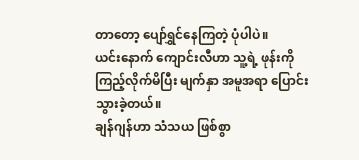တာတော့ ပျော်ရွှင်နေကြတဲ့ ပုံပါပဲ။
ယင်းနောက် ကျောင်းလီဟာ သူ့ရဲ့ ဖုန်းကို ကြည့်လိုက်မိပြီး မျက်နှာ အမူအရာ ပြောင်းသွားခဲ့တယ်။
ချန်ဂျန်ဟာ သံသယ ဖြစ်စွာ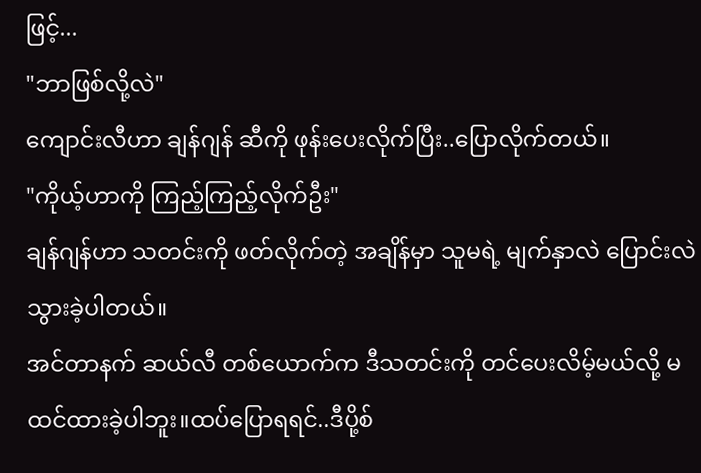ဖြင့်...
"ဘာဖြစ်လို့လဲ"
ကျောင်းလီဟာ ချန်ဂျန် ဆီကို ဖုန်းပေးလိုက်ပြီး..ပြောလိုက်တယ်။
"ကိုယ့်ဟာကို ကြည့်ကြည့်လိုက်ဦး"
ချန်ဂျန်ဟာ သတင်းကို ဖတ်လိုက်တဲ့ အချိန်မှာ သူမရဲ့ မျက်နှာလဲ ပြောင်းလဲ သွားခဲ့ပါတယ်။
အင်တာနက် ဆယ်လီ တစ်ယောက်က ဒီသတင်းကို တင်ပေးလိမ့်မယ်လို့ မထင်ထားခဲ့ပါဘူး။ထပ်ပြောရရင်..ဒီပို့စ်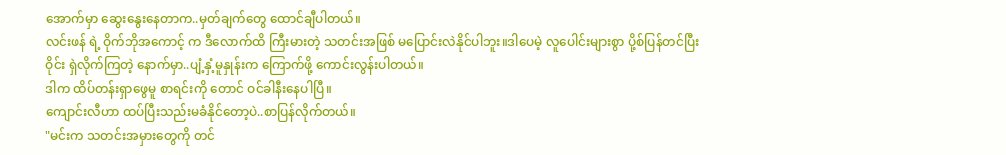အောက်မှာ ဆွေးနွေးနေတာက..မှတ်ချက်တွေ ထောင်ချီပါတယ်။
လင်းဖန် ရဲ့ ဝိုက်ဘိုအကောင့် က ဒီလောက်ထိ ကြီးမားတဲ့ သတင်းအဖြစ် မပြောင်းလဲနိုင်ပါဘူး။ဒါပေမဲ့ လူပေါင်းများစွာ ပို့စ်ပြန်တင်ပြီး ဝိုင်း ရှဲလိုက်ကြတဲ့ နောက်မှာ..ပျံ့နှံ့မူနှုန်းက ကြောက်ဖို့ ကောင်းလွန်းပါတယ်။
ဒါက ထိပ်တန်းရှာဖွေမူ စာရင်းကို တောင် ဝင်ခါနီးနေပါပြီ။
ကျောင်းလီဟာ ထပ်ပြီးသည်းမခံနိုင်တော့ပဲ..စာပြန်လိုက်တယ်။
"မင်းက သတင်းအမှားတွေကို တင်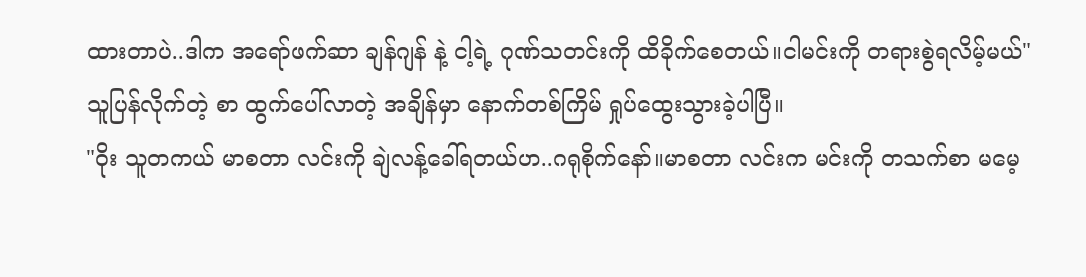ထားတာပဲ..ဒါက အရော်ဖက်ဆာ ချန်ဂျန် နဲ့ ငါ့ရဲ့ ဂုဏ်သတင်းကို ထိခိုက်စေတယ်။ငါမင်းကို တရားစွဲရလိမ့်မယ်"
သူပြန်လိုက်တဲ့ စာ ထွက်ပေါ်လာတဲ့ အချိန်မှာ နောက်တစ်ကြိမ် ရှုပ်ထွေးသွားခဲ့ပါပြီ။
"ဝိုး သူတကယ် မာစတာ လင်းကို ချဲလန့်ခေါ်ရတယ်ဟ..ဂရုစိုက်နော်။မာစတာ လင်းက မင်းကို တသက်စာ မမေ့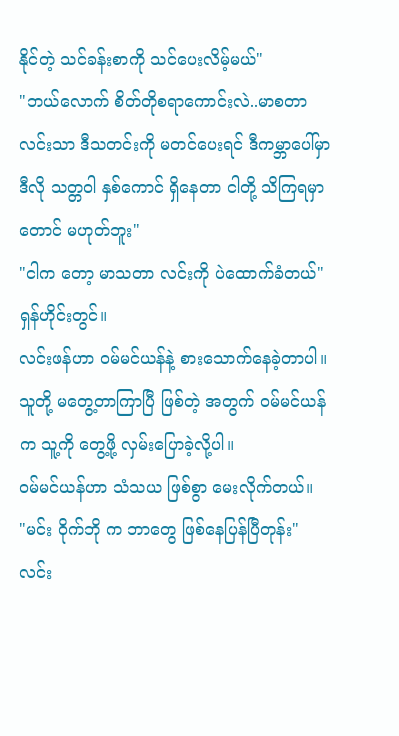နိုင်တဲ့ သင်ခန်းစာကို သင်ပေးလိမ့်မယ်"
"ဘယ်လောက် စိတ်တိုစရာကောင်းလဲ..မာစတာ လင်းသာ ဒီသတင်းကို မတင်ပေးရင် ဒီကမ္ဘာပေါ်မှာ ဒီလို သတ္တဝါ နှစ်ကောင် ရှိနေတာ ငါတို့ သိကြရမှာတောင် မဟုတ်ဘူး"
"ငါက တော့ မာသတာ လင်းကို ပဲထောက်ခံတယ်"
ရှန်ဟိုင်းတွင်။
လင်းဖန်ဟာ ဝမ်မင်ယန်နဲ့ စားသောက်နေခဲ့တာပါ။သူတို့ မတွေ့တာကြာပြီ ဖြစ်တဲ့ အတွက် ဝမ်မင်ယန်က သူ့ကို တွေ့ဖို့ လှမ်းပြောခဲ့လို့ပါ။
ဝမ်မင်ယန်ဟာ သံသယ ဖြစ်စွာ မေးလိုက်တယ်။
"မင်း ဝိုက်ဘို က ဘာတွေ ဖြစ်နေပြန်ပြီတုန်း"
လင်း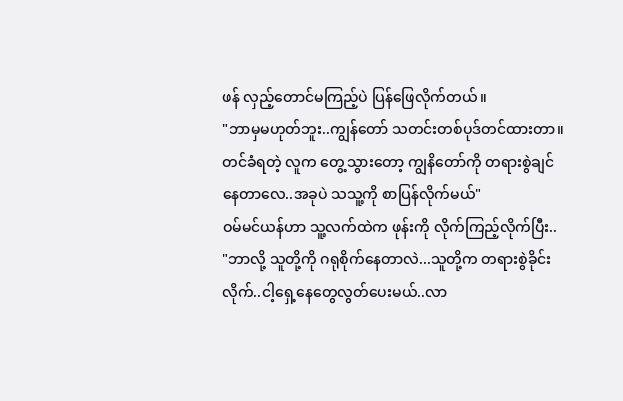ဖန် လှည့်တောင်မကြည့်ပဲ ပြန်ဖြေလိုက်တယ်။
"ဘာမှမဟုတ်ဘူး..ကျွန်တော် သတင်းတစ်ပုဒ်တင်ထားတာ။တင်ခံရတဲ့ လူက တွေ့သွားတော့ ကျွနိတော်ကို တရားစွဲချင်နေတာလေ..အခုပဲ သသူ့ကို စာပြန်လိုက်မယ်"
ဝမ်မင်ယန်ဟာ သူ့လက်ထဲက ဖုန်းကို လိုက်ကြည့်လိုက်ပြီး..
"ဘာလို့ သူတို့ကို ဂရုစိုက်နေတာလဲ...သူတို့က တရားစွဲခိုင်းလိုက်..ငါ့ရှေ့နေတွေလွတ်ပေးမယ်..လာ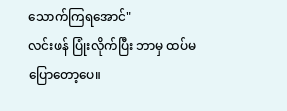သောက်ကြရအောင်"
လင်းဖန် ပြုံးလိုက်ပြီး ဘာမှ ထပ်မပြောတော့ပေ။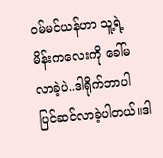ဝမ်မင်ယန်ဟာ သူ့ရဲ့ မိန်းကလေးကို ခေါ်မလာခဲ့ပဲ..ဒါရိုက်ဘာပါ ပြင်ဆင်လာခဲ့ပါတယ်။ဒါ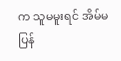က သူမမူးရင် အိမ်မပြန်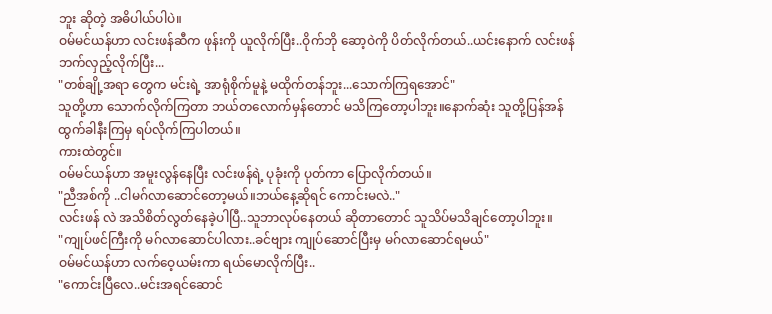ဘူး ဆိုတဲ့ အဓိပါယ်ပါပဲ။
ဝမ်မင်ယန်ဟာ လင်းဖန်ဆီက ဖုန်းကို ယူလိုက်ပြီး..ဝိုက်ဘို ဆော့ဝဲကို ပိတ်လိုက်တယ်..ယင်းနောက် လင်းဖန် ဘက်လှည့်လိုက်ပြီး...
"တစ်ချို့အရာ တွေက မင်းရဲ့ အာရုံစိုက်မူနဲ့ မထိုက်တန်ဘူး...သောက်ကြရအောင်"
သူတို့ဟာ သောက်လိုက်ကြတာ ဘယ်တလောက်မှန်တောင် မသိကြတော့ပါဘူး။နောက်ဆုံး သူတို့ပြန်အန် ထွက်ခါနီးကြမှ ရပ်လိုက်ကြပါတယ်။
ကားထဲတွင်။
ဝမ်မင်ယန်ဟာ အမူးလွန်နေပြီး လင်းဖန်ရဲ့ ပုခုံးကို ပုတ်ကာ ပြောလိုက်တယ်။
"ညီအစ်ကို ..ငါမဂ်လာဆောင်တော့မယ်။ဘယ်နေ့ဆိုရင် ကောင်းမလဲ.."
လင်းဖန် လဲ အသိစိတ်လွတ်နေခဲ့ပါပြီ..သူဘာလုပ်နေတယ် ဆိုတာတောင် သူသိပ်မသိချင်တော့ပါဘူး။
"ကျုပ်ဖင်ကြီးကို မဂ်လာဆောင်ပါလား..ခင်ဗျား ကျုပ်ဆောင်ပြီးမှ မဂ်လာဆောင်ရမယ်"
ဝမ်မင်ယန်ဟာ လက်ဝေ့ယမ်းကာ ရယ်မောလိုက်ပြီး..
"ကောင်းပြီလေ..မင်းအရင်ဆောင်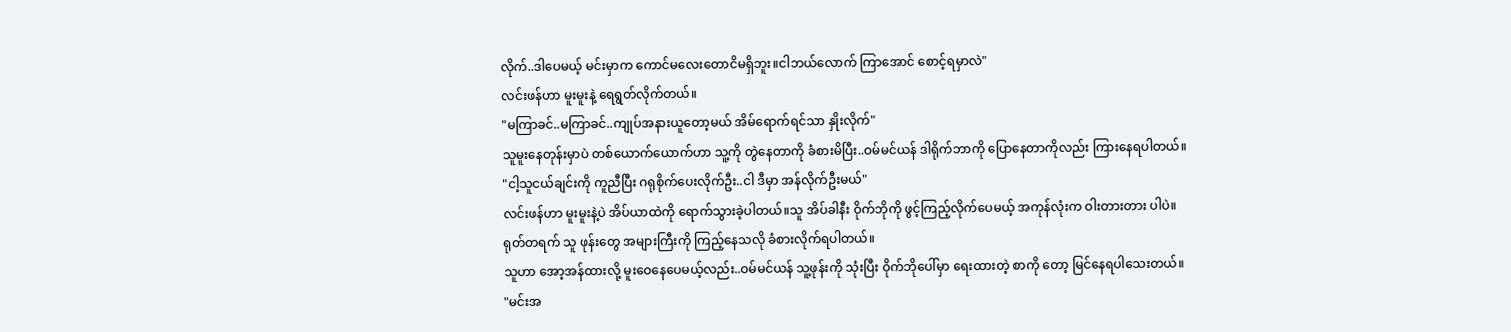လိုက်..ဒါပေမယ့် မင်းမှာက ကောင်မလေးတောငိမရှိဘူး။ငါဘယ်လောက် ကြာအောင် စောင့်ရမှာလဲ"
လင်းဖန်ဟာ မူးမူးနဲ့ ရေရွတ်လိုက်တယ်။
"မကြာခင်..မကြာခင်..ကျုပ်အနားယူတော့မယ် အိမ်ရောက်ရင်သာ နှိုးလိုက်"
သူမူးနေတုန်းမှာပဲ တစ်ယောက်ယောက်ဟာ သူ့ကို တွဲနေတာကို ခံစားမိပြီး..ဝမ်မင်ယန် ဒါရိုက်ဘာကို ပြောနေတာကိုလည်း ကြားနေရပါတယ်။
"ငါ့သူငယ်ချင်းကို ကူညီပြီး ဂရုစိုက်ပေးလိုက်ဦး..ငါ ဒီမှာ အန်လိုက်ဦးမယ်"
လင်းဖန်ဟာ မူးမူးနဲ့ပဲ အိပ်ယာထဲကို ရောက်သွားခဲ့ပါတယ်။သူ အိပ်ခါနီး ဝိုက်ဘိုကို ဖွင့်ကြည့်လိုက်ပေမယ့် အကုန်လုံးက ဝါးတားတား ပါပဲ။
ရုတ်တရက် သူ ဖုန်းတွေ အများကြီးကို ကြည့်နေသလို ခံစားလိုက်ရပါတယ်။
သူဟာ အော့အန်ထားလို့ မူးဝေနေပေမယ့်လည်း..ဝမ်မင်ယန် သူ့ဖုန်းကို သုံးပြီး ဝိုက်ဘိုပေါ်မှာ ရေးထားတဲ့ စာကို တော့ မြင်နေရပါသေးတယ်။
"မင်းအ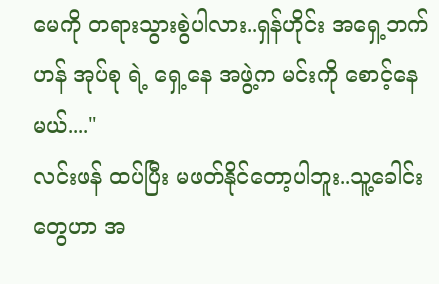မေကို တရားသွားစွဲပါလား..ရှန်ဟိုင်း အရှေ့ဘက်ဟန် အုပ်စု ရဲ့ ရှေ့နေ အဖွဲ့က မင်းကို စောင့်နေမယ်...."
လင်းဖန် ထပ်ပြီး မဖတ်နိုင်တော့ပါဘူး..သူ့ခေါင်းတွေဟာ အ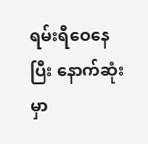ရမ်းရီဝေနေပြီး နောက်ဆုံးမှာ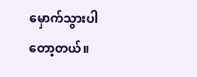မှောက်သွားပါတော့တယ်။